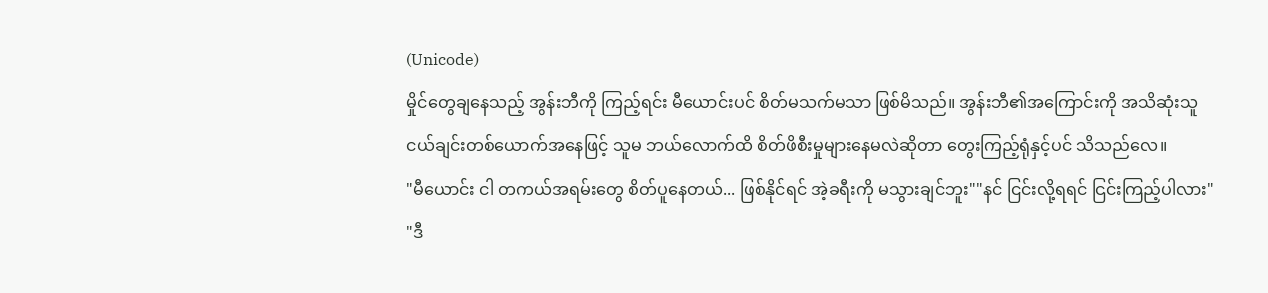(Unicode)
မှိုင်တွေချနေသည့် အွန်းဘီကို ကြည့်ရင်း မီယောင်းပင် စိတ်မသက်မသာ ဖြစ်မိသည်။ အွန်းဘီ၏အကြောင်းကို အသိဆုံးသူငယ်ချင်းတစ်ယောက်အနေဖြင့် သူမ ဘယ်လောက်ထိ စိတ်ဖိစီးမှုများနေမလဲဆိုတာ တွေးကြည့်ရုံနှင့်ပင် သိသည်လေ။
"မီယောင်း ငါ တကယ်အရမ်းတွေ စိတ်ပူနေတယ်... ဖြစ်နိုင်ရင် အဲ့ခရီးကို မသွားချင်ဘူး""နင် ငြင်းလို့ရရင် ငြင်းကြည့်ပါလား"
"ဒီ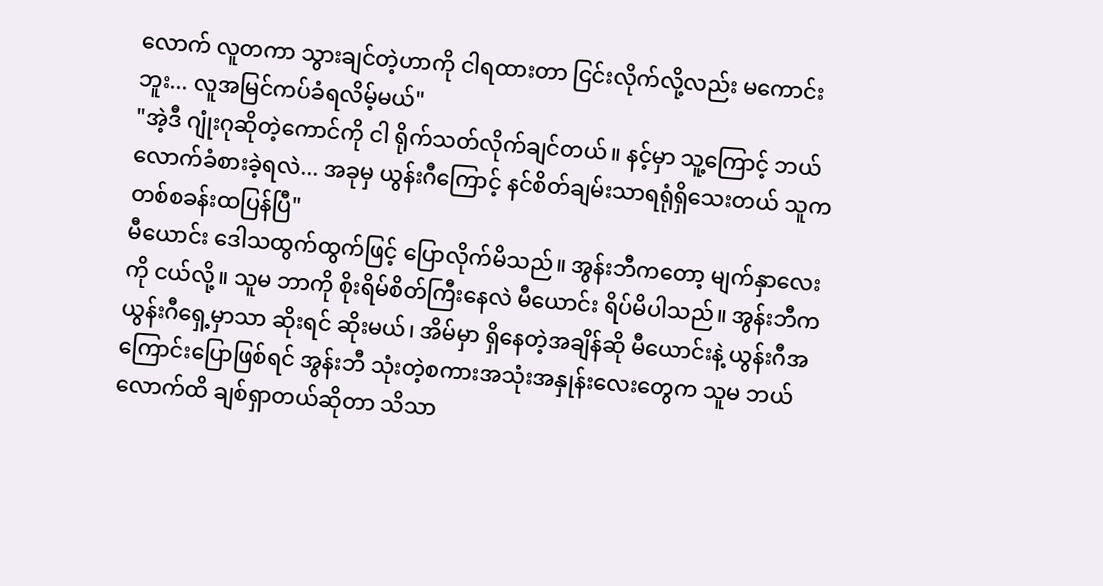လောက် လူတကာ သွားချင်တဲ့ဟာကို ငါရထားတာ ငြင်းလိုက်လို့လည်း မကောင်းဘူး... လူအမြင်ကပ်ခံရလိမ့်မယ်"
"အဲ့ဒီ ဂျုံးဂုဆိုတဲ့ကောင်ကို ငါ ရိုက်သတ်လိုက်ချင်တယ်။ နင့်မှာ သူ့ကြောင့် ဘယ်လောက်ခံစားခဲ့ရလဲ... အခုမှ ယွန်းဂီကြောင့် နင်စိတ်ချမ်းသာရရုံရှိသေးတယ် သူက တစ်စခန်းထပြန်ပြီ"
မီယောင်း ဒေါသထွက်ထွက်ဖြင့် ပြောလိုက်မိသည်။ အွန်းဘီကတော့ မျက်နှာလေးကို ငယ်လို့။ သူမ ဘာကို စိုးရိမ်စိတ်ကြီးနေလဲ မီယောင်း ရိပ်မိပါသည်။ အွန်းဘီက ယွန်းဂီရှေ့မှာသာ ဆိုးရင် ဆိုးမယ်၊ အိမ်မှာ ရှိနေတဲ့အချိန်ဆို မီယောင်းနဲ့ ယွန်းဂီအကြောင်းပြောဖြစ်ရင် အွန်းဘီ သုံးတဲ့စကားအသုံးအနှုန်းလေးတွေက သူမ ဘယ်လောက်ထိ ချစ်ရှာတယ်ဆိုတာ သိသာ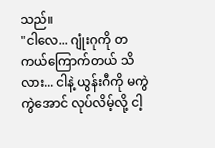သည်။
"ငါလေ... ဂျုံးဂုကို တကယ်ကြောက်တယ် သိလား... ငါနဲ့ ယွန်းဂီကို မကွဲကွဲအောင် လုပ်လိမ့်လို့ ငါ့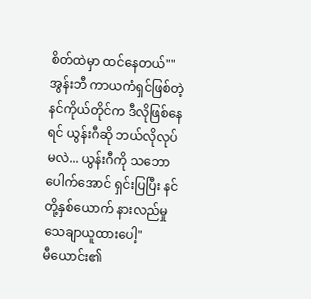စိတ်ထဲမှာ ထင်နေတယ်""အွန်းဘီ ကာယကံရှင်ဖြစ်တဲ့ နင်ကိုယ်တိုင်က ဒီလိုဖြစ်နေရင် ယွန်းဂီဆို ဘယ်လိုလုပ်မလဲ... ယွန်းဂီကို သဘောပေါက်အောင် ရှင်းပြပြီး နင်တို့နှစ်ယောက် နားလည်မှုသေချာယူထားပေါ့"
မီယောင်း၏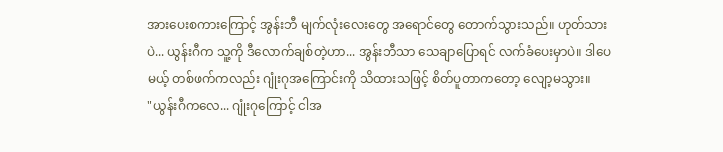အားပေးစကားကြောင့် အွန်းဘီ မျက်လုံးလေးတွေ အရောင်တွေ တောက်သွားသည်။ ဟုတ်သားပဲ... ယွန်းဂီက သူ့ကို ဒီလောက်ချစ်တဲ့ဟာ... အွန်းဘီသာ သေချာပြောရင် လက်ခံပေးမှာပဲ။ ဒါပေမယ့် တစ်ဖက်ကလည်း ဂျုံးဂုအကြောင်းကို သိထားသဖြင့် စိတ်ပူတာကတော့ လျော့မသွား။
"ယွန်းဂီကလေ... ဂျုံးဂုကြောင့် ငါအ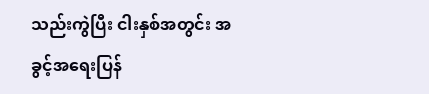သည်းကွဲပြီး ငါးနှစ်အတွင်း အခွင့်အရေးပြန်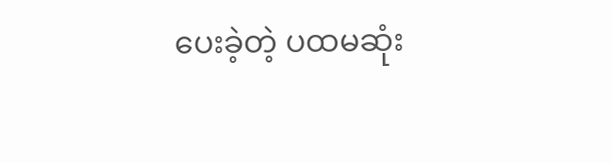ပေးခဲ့တဲ့ ပထမဆုံး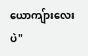ယောကျ်ားလေးပဲ"